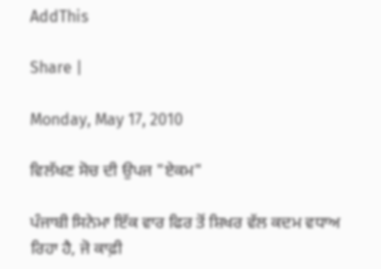AddThis

Share |

Monday, May 17, 2010

ਵਿਲੱਖਣ ਸੋਚ ਦੀ ਉਪਜ "ਏਕਮ"

ਪੰਜਾਬੀ ਸਿਨੇਮਾ ਇੱਕ ਵਾਰ ਫਿਰ ਤੋਂ ਸ਼ਿਖਰ ਵੱਲ ਕਦਮ ਵਧਾਅ ਰਿਹਾ ਹੈ, ਜੋ ਕਾਫ਼ੀ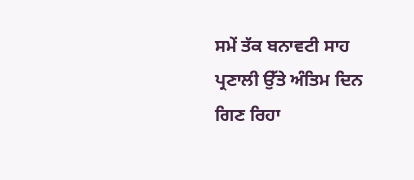ਸਮੇਂ ਤੱਕ ਬਨਾਵਟੀ ਸਾਹ ਪ੍ਰਣਾਲੀ ਉੱਤੇ ਅੰਤਿਮ ਦਿਨ ਗਿਣ ਰਿਹਾ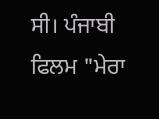ਸੀ। ਪੰਜਾਬੀ ਫਿਲਮ "ਮੇਰਾ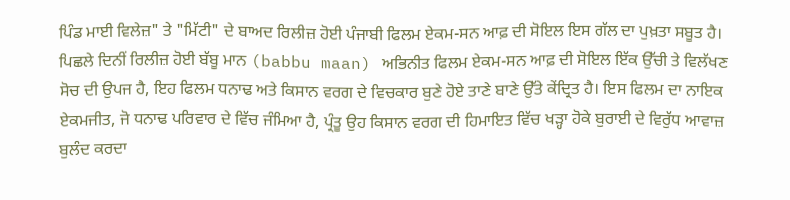ਪਿੰਡ ਮਾਈ ਵਿਲੇਜ਼" ਤੇ "ਮਿੱਟੀ" ਦੇ ਬਾਅਦ ਰਿਲੀਜ਼ ਹੋਈ ਪੰਜਾਬੀ ਫਿਲਮ ਏਕਮ-ਸਨ ਆਫ਼ ਦੀ ਸੋਇਲ ਇਸ ਗੱਲ ਦਾ ਪੁਖ਼ਤਾ ਸਬੂਤ ਹੈ। ਪਿਛਲੇ ਦਿਨੀਂ ਰਿਲੀਜ਼ ਹੋਈ ਬੱਬੂ ਮਾਨ (babbu maan) ਅਭਿਨੀਤ ਫਿਲਮ ਏਕਮ-ਸਨ ਆਫ਼ ਦੀ ਸੋਇਲ ਇੱਕ ਉੱਚੀ ਤੇ ਵਿਲੱਖਣ ਸੋਚ ਦੀ ਉਪਜ ਹੈ, ਇਹ ਫਿਲਮ ਧਨਾਢ ਅਤੇ ਕਿਸਾਨ ਵਰਗ ਦੇ ਵਿਚਕਾਰ ਬੁਣੇ ਹੋਏ ਤਾਣੇ ਬਾਣੇ ਉੱਤੇ ਕੇਂਦ੍ਰਿਤ ਹੈ। ਇਸ ਫਿਲਮ ਦਾ ਨਾਇਕ ਏਕਮਜੀਤ, ਜੋ ਧਨਾਢ ਪਰਿਵਾਰ ਦੇ ਵਿੱਚ ਜੰਮਿਆ ਹੈ, ਪ੍ਰੰਤੂ ਉਹ ਕਿਸਾਨ ਵਰਗ ਦੀ ਹਿਮਾਇਤ ਵਿੱਚ ਖੜ੍ਹਾ ਹੋਕੇ ਬੁਰਾਈ ਦੇ ਵਿਰੁੱਧ ਆਵਾਜ਼ ਬੁਲੰਦ ਕਰਦਾ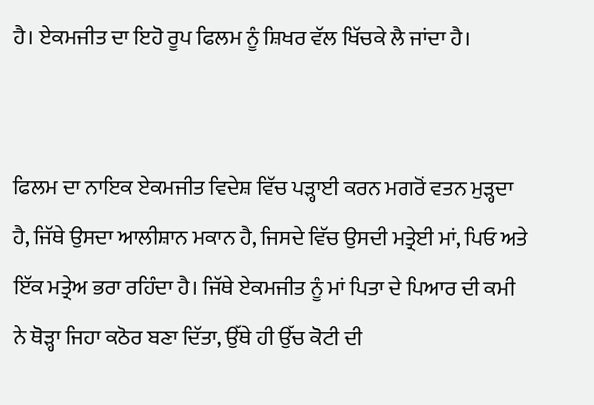ਹੈ। ਏਕਮਜੀਤ ਦਾ ਇਹੋ ਰੂਪ ਫਿਲਮ ਨੂੰ ਸ਼ਿਖਰ ਵੱਲ ਖਿੱਚਕੇ ਲੈ ਜਾਂਦਾ ਹੈ।


ਫਿਲਮ ਦਾ ਨਾਇਕ ਏਕਮਜੀਤ ਵਿਦੇਸ਼ ਵਿੱਚ ਪੜ੍ਹਾਈ ਕਰਨ ਮਗਰੋਂ ਵਤਨ ਮੁੜ੍ਹਦਾ ਹੈ, ਜਿੱਥੇ ਉਸਦਾ ਆਲੀਸ਼ਾਨ ਮਕਾਨ ਹੈ, ਜਿਸਦੇ ਵਿੱਚ ਉਸਦੀ ਮਤ੍ਰੇਈ ਮਾਂ, ਪਿਓ ਅਤੇ ਇੱਕ ਮਤ੍ਰੇਅ ਭਰਾ ਰਹਿੰਦਾ ਹੈ। ਜਿੱਥੇ ਏਕਮਜੀਤ ਨੂੰ ਮਾਂ ਪਿਤਾ ਦੇ ਪਿਆਰ ਦੀ ਕਮੀ ਨੇ ਥੋੜ੍ਹਾ ਜਿਹਾ ਕਠੋਰ ਬਣਾ ਦਿੱਤਾ, ਉੱਥੇ ਹੀ ਉੱਚ ਕੋਟੀ ਦੀ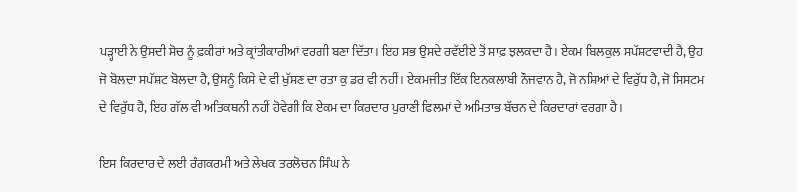ਪੜ੍ਹਾਈ ਨੇ ਉਸਦੀ ਸੋਚ ਨੂੰ ਫ਼ਕੀਰਾਂ ਅਤੇ ਕ੍ਰਾਂਤੀਕਾਰੀਆਂ ਵਰਗੀ ਬਣਾ ਦਿੱਤਾ। ਇਹ ਸਭ ਉਸਦੇ ਰਵੱਈਏ ਤੋਂ ਸਾਫ਼ ਝਲਕਦਾ ਹੈ। ਏਕਮ ਬਿਲਕੁਲ ਸਪੱਸ਼ਟਵਾਦੀ ਹੈ, ਉਹ ਜੋ ਬੋਲਦਾ ਸਪੱਸ਼ਟ ਬੋਲਦਾ ਹੈ, ਉਸਨੂੰ ਕਿਸੇ ਦੇ ਵੀ ਖੁੱਸਣ ਦਾ ਰਤਾ ਕੁ ਡਰ ਵੀ ਨਹੀਂ। ਏਕਮਜੀਤ ਇੱਕ ਇਨਕਲਾਬੀ ਨੌਜਵਾਨ ਹੈ, ਜੋ ਨਸ਼ਿਆਂ ਦੇ ਵਿਰੁੱਧ ਹੈ, ਜੋ ਸਿਸਟਮ ਦੇ ਵਿਰੁੱਧ ਹੈ, ਇਹ ਗੱਲ ਵੀ ਅਤਿਕਥਨੀ ਨਹੀਂ ਹੋਵੇਗੀ ਕਿ ਏਕਮ ਦਾ ਕਿਰਦਾਰ ਪੁਰਾਣੀ ਫਿਲਮਾਂ ਦੇ ਅਮਿਤਾਭ ਬੱਚਨ ਦੇ ਕਿਰਦਾਰਾਂ ਵਰਗਾ ਹੈ।

ਇਸ ਕਿਰਦਾਰ ਦੇ ਲਈ ਰੰਗਕਰਮੀ ਅਤੇ ਲੇਖਕ ਤਰਲੋਚਨ ਸਿੰਘ ਨੇ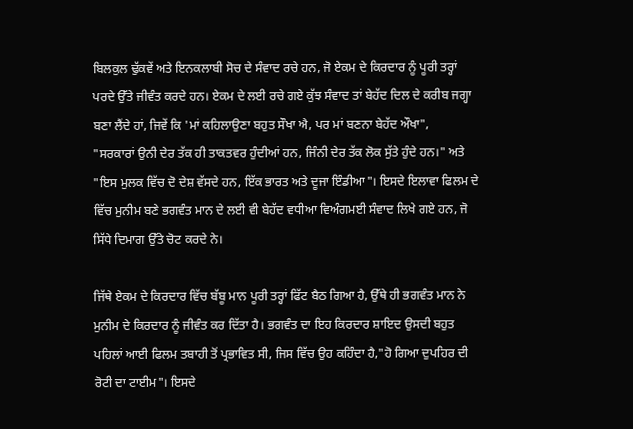ਬਿਲਕੁਲ ਢੁੱਕਵੇਂ ਅਤੇ ਇਨਕਲਾਬੀ ਸੋਚ ਦੇ ਸੰਵਾਦ ਰਚੇ ਹਨ, ਜੋ ਏਕਮ ਦੇ ਕਿਰਦਾਰ ਨੂੰ ਪੂਰੀ ਤਰ੍ਹਾਂ ਪਰਦੇ ਉੱਤੇ ਜੀਵੰਤ ਕਰਦੇ ਹਨ। ਏਕਮ ਦੇ ਲਈ ਰਚੇ ਗਏ ਕੁੱਝ ਸੰਵਾਦ ਤਾਂ ਬੇਹੱਦ ਦਿਲ ਦੇ ਕਰੀਬ ਜਗ੍ਹਾ ਬਣਾ ਲੈਂਦੇ ਹਾਂ, ਜਿਵੇਂ ਕਿ 'ਮਾਂ ਕਹਿਲਾਉਣਾ ਬਹੁਤ ਸੌਖਾ ਐ, ਪਰ ਮਾਂ ਬਣਨਾ ਬੇਹੱਦ ਔਖਾ",
"ਸਰਕਾਰਾਂ ਉਨੀ ਦੇਰ ਤੱਕ ਹੀ ਤਾਕਤਵਰ ਹੁੰਦੀਆਂ ਹਨ, ਜਿੰਨੀ ਦੇਰ ਤੱਕ ਲੋਕ ਸੁੱਤੇ ਹੁੰਦੇ ਹਨ।" ਅਤੇ "ਇਸ ਮੁਲਕ ਵਿੱਚ ਦੋ ਦੇਸ਼ ਵੱਸਦੇ ਹਨ, ਇੱਕ ਭਾਰਤ ਅਤੇ ਦੂਜਾ ਇੰਡੀਆ"। ਇਸਦੇ ਇਲਾਵਾ ਫਿਲਮ ਦੇ ਵਿੱਚ ਮੁਨੀਮ ਬਣੇ ਭਗਵੰਤ ਮਾਨ ਦੇ ਲਈ ਵੀ ਬੇਹੱਦ ਵਧੀਆ ਵਿਅੰਗਮਈ ਸੰਵਾਦ ਲਿਖੇ ਗਏ ਹਨ, ਜੋ ਸਿੱਧੇ ਦਿਮਾਗ ਉੱਤੇ ਚੋਟ ਕਰਦੇ ਨੇ।

ਜਿੱਥੇ ਏਕਮ ਦੇ ਕਿਰਦਾਰ ਵਿੱਚ ਬੱਬੂ ਮਾਨ ਪੂਰੀ ਤਰ੍ਹਾਂ ਫਿੱਟ ਬੈਠ ਗਿਆ ਹੈ, ਉੱਥੇ ਹੀ ਭਗਵੰਤ ਮਾਨ ਨੇ ਮੁਨੀਮ ਦੇ ਕਿਰਦਾਰ ਨੂੰ ਜੀਵੰਤ ਕਰ ਦਿੱਤਾ ਹੈ। ਭਗਵੰਤ ਦਾ ਇਹ ਕਿਰਦਾਰ ਸ਼ਾਇਦ ਉਸਦੀ ਬਹੁਤ ਪਹਿਲਾਂ ਆਈ ਫਿਲਮ ਤਬਾਹੀ ਤੋਂ ਪ੍ਰਭਾਵਿਤ ਸੀ, ਜਿਸ ਵਿੱਚ ਉਹ ਕਹਿੰਦਾ ਹੈ,"ਹੋ ਗਿਆ ਦੁਪਹਿਰ ਦੀ ਰੋਟੀ ਦਾ ਟਾਈਮ"। ਇਸਦੇ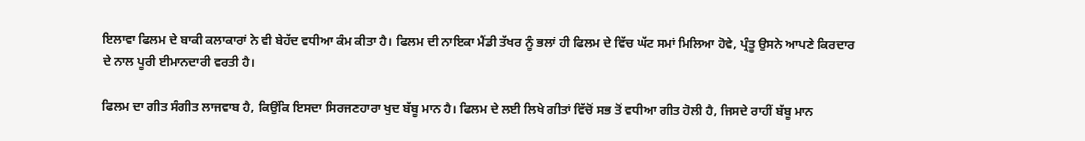ਇਲਾਵਾ ਫਿਲਮ ਦੇ ਬਾਕੀ ਕਲਾਕਾਰਾਂ ਨੇ ਵੀ ਬੇਹੱਦ ਵਧੀਆ ਕੰਮ ਕੀਤਾ ਹੈ। ਫਿਲਮ ਦੀ ਨਾਇਕਾ ਮੈਂਡੀ ਤੱਖਰ ਨੂੰ ਭਲਾਂ ਹੀ ਫਿਲਮ ਦੇ ਵਿੱਚ ਘੱਟ ਸਮਾਂ ਮਿਲਿਆ ਹੋਵੇ, ਪ੍ਰੰਤੂ ਉਸਨੇ ਆਪਣੇ ਕਿਰਦਾਰ ਦੇ ਨਾਲ ਪੂਰੀ ਈਮਾਨਦਾਰੀ ਵਰਤੀ ਹੈ।

ਫਿਲਮ ਦਾ ਗੀਤ ਸੰਗੀਤ ਲਾਜਵਾਬ ਹੈ, ਕਿਉਂਕਿ ਇਸਦਾ ਸਿਰਜਣਹਾਰਾ ਖੁਦ ਬੱਬੂ ਮਾਨ ਹੈ। ਫਿਲਮ ਦੇ ਲਈ ਲਿਖੇ ਗੀਤਾਂ ਵਿੱਚੋਂ ਸਭ ਤੋਂ ਵਧੀਆ ਗੀਤ ਹੋਲੀ ਹੈ, ਜਿਸਦੇ ਰਾਹੀਂ ਬੱਬੂ ਮਾਨ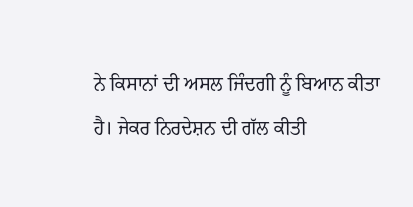ਨੇ ਕਿਸਾਨਾਂ ਦੀ ਅਸਲ ਜਿੰਦਗੀ ਨੂੰ ਬਿਆਨ ਕੀਤਾ ਹੈ। ਜੇਕਰ ਨਿਰਦੇਸ਼ਨ ਦੀ ਗੱਲ ਕੀਤੀ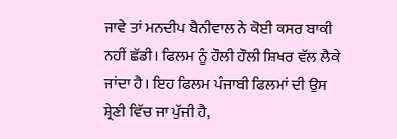ਜਾਵੇ ਤਾਂ ਮਨਦੀਪ ਬੈਨੀਵਾਲ ਨੇ ਕੋਈ ਕਸਰ ਬਾਕੀ ਨਹੀਂ ਛੱਡੀ। ਫਿਲਮ ਨੂੰ ਹੌਲੀ ਹੌਲੀ ਸ਼ਿਖਰ ਵੱਲ ਲੈਕੇ ਜਾਂਦਾ ਹੈ। ਇਹ ਫਿਲਮ ਪੰਜਾਬੀ ਫਿਲਮਾਂ ਦੀ ਉਸ ਸ਼੍ਰੇਣੀ ਵਿੱਚ ਜਾ ਪੁੱਜੀ ਹੈ,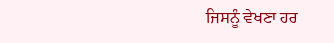ਜਿਸਨੂੰ ਵੇਖਣਾ ਹਰ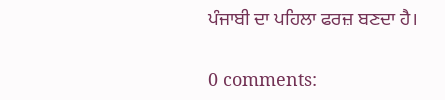ਪੰਜਾਬੀ ਦਾ ਪਹਿਲਾ ਫਰਜ਼ ਬਣਦਾ ਹੈ।

0 comments: